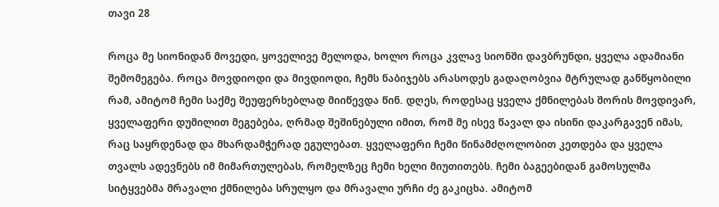თავი 28

როცა მე სიონიდან მოვედი, ყოველივე მელოდა, ხოლო როცა კვლავ სიონში დავბრუნდი, ყველა ადამიანი შემომეგება. როცა მოვდიოდი და მივდიოდი, ჩემს ნაბიჯებს არასოდეს გადაღობვია მტრულად განწყობილი რამ, ამიტომ ჩემი საქმე შეუფერხებლად მიიწევდა წინ. დღეს, როდესაც ყველა ქმნილებას შორის მოვდივარ, ყველაფერი დუმილით მეგებება, ღრმად შეშინებული იმით, რომ მე ისევ წავალ და ისინი დაკარგავენ იმას, რაც საყრდენად და მხარდამჭერად ეგულებათ. ყველაფერი ჩემი წინამძღოლობით კეთდება და ყველა თვალს ადევნებს იმ მიმართულებას, რომელზეც ჩემი ხელი მიუთითებს. ჩემი ბაგეებიდან გამოსულმა სიტყვებმა მრავალი ქმნილება სრულყო და მრავალი ურჩი ძე გაკიცხა. ამიტომ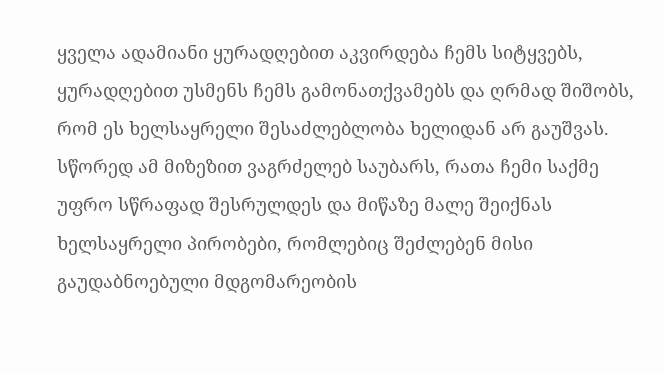ყველა ადამიანი ყურადღებით აკვირდება ჩემს სიტყვებს, ყურადღებით უსმენს ჩემს გამონათქვამებს და ღრმად შიშობს, რომ ეს ხელსაყრელი შესაძლებლობა ხელიდან არ გაუშვას. სწორედ ამ მიზეზით ვაგრძელებ საუბარს, რათა ჩემი საქმე უფრო სწრაფად შესრულდეს და მიწაზე მალე შეიქნას ხელსაყრელი პირობები, რომლებიც შეძლებენ მისი გაუდაბნოებული მდგომარეობის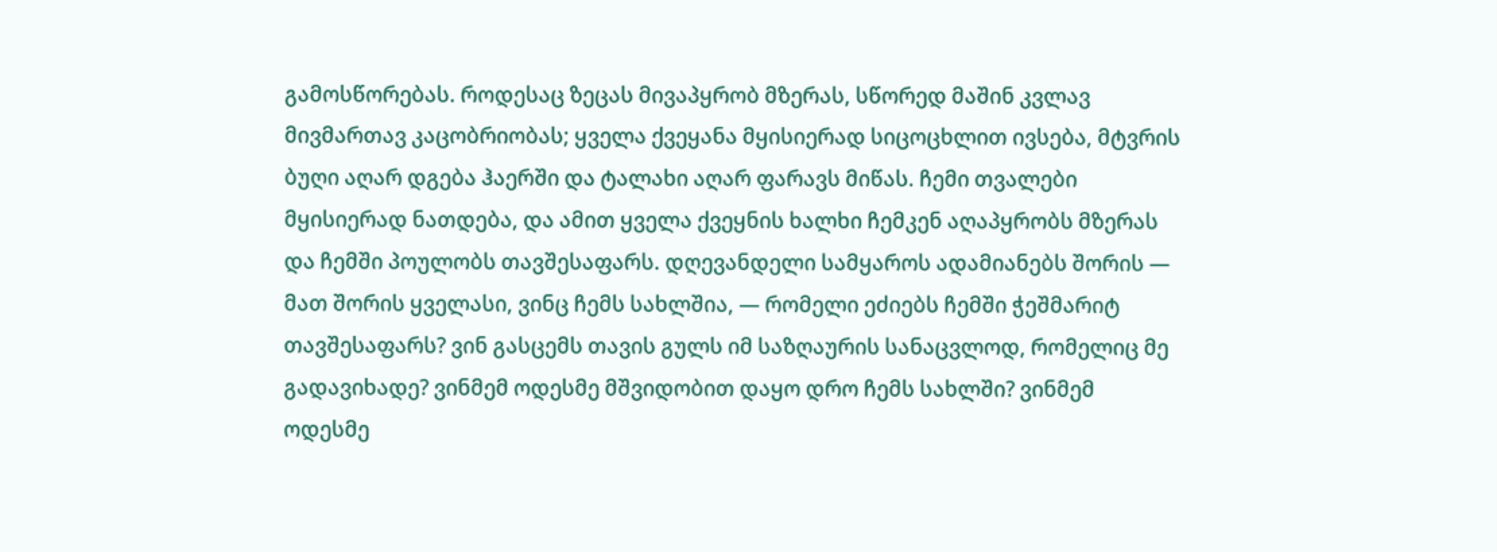გამოსწორებას. როდესაც ზეცას მივაპყრობ მზერას, სწორედ მაშინ კვლავ მივმართავ კაცობრიობას; ყველა ქვეყანა მყისიერად სიცოცხლით ივსება, მტვრის ბუღი აღარ დგება ჰაერში და ტალახი აღარ ფარავს მიწას. ჩემი თვალები მყისიერად ნათდება, და ამით ყველა ქვეყნის ხალხი ჩემკენ აღაპყრობს მზერას და ჩემში პოულობს თავშესაფარს. დღევანდელი სამყაროს ადამიანებს შორის — მათ შორის ყველასი, ვინც ჩემს სახლშია, — რომელი ეძიებს ჩემში ჭეშმარიტ თავშესაფარს? ვინ გასცემს თავის გულს იმ საზღაურის სანაცვლოდ, რომელიც მე გადავიხადე? ვინმემ ოდესმე მშვიდობით დაყო დრო ჩემს სახლში? ვინმემ ოდესმე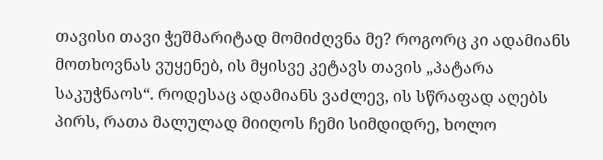თავისი თავი ჭეშმარიტად მომიძღვნა მე? როგორც კი ადამიანს მოთხოვნას ვუყენებ, ის მყისვე კეტავს თავის „პატარა საკუჭნაოს“. როდესაც ადამიანს ვაძლევ, ის სწრაფად აღებს პირს, რათა მალულად მიიღოს ჩემი სიმდიდრე, ხოლო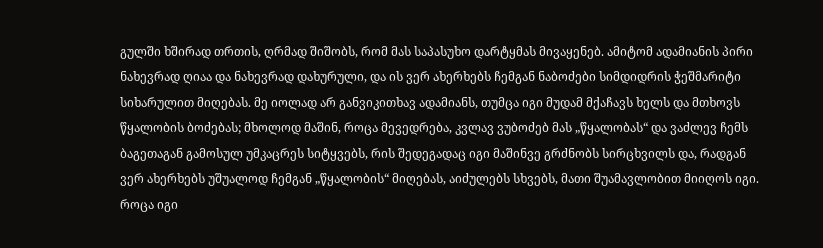გულში ხშირად თრთის, ღრმად შიშობს, რომ მას საპასუხო დარტყმას მივაყენებ. ამიტომ ადამიანის პირი ნახევრად ღიაა და ნახევრად დახურული, და ის ვერ ახერხებს ჩემგან ნაბოძები სიმდიდრის ჭეშმარიტი სიხარულით მიღებას. მე იოლად არ განვიკითხავ ადამიანს, თუმცა იგი მუდამ მქაჩავს ხელს და მთხოვს წყალობის ბოძებას; მხოლოდ მაშინ, როცა მევედრება, კვლავ ვუბოძებ მას „წყალობას“ და ვაძლევ ჩემს ბაგეთაგან გამოსულ უმკაცრეს სიტყვებს, რის შედეგადაც იგი მაშინვე გრძნობს სირცხვილს და, რადგან ვერ ახერხებს უშუალოდ ჩემგან „წყალობის“ მიღებას, აიძულებს სხვებს, მათი შუამავლობით მიიღოს იგი. როცა იგი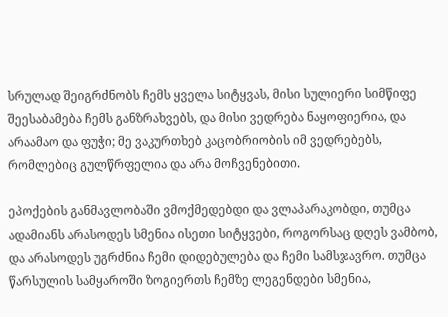სრულად შეიგრძნობს ჩემს ყველა სიტყვას, მისი სულიერი სიმწიფე შეესაბამება ჩემს განზრახვებს, და მისი ვედრება ნაყოფიერია, და არაამაო და ფუჭი; მე ვაკურთხებ კაცობრიობის იმ ვედრებებს, რომლებიც გულწრფელია და არა მოჩვენებითი.

ეპოქების განმავლობაში ვმოქმედებდი და ვლაპარაკობდი, თუმცა ადამიანს არასოდეს სმენია ისეთი სიტყვები, როგორსაც დღეს ვამბობ, და არასოდეს უგრძნია ჩემი დიდებულება და ჩემი სამსჯავრო. თუმცა წარსულის სამყაროში ზოგიერთს ჩემზე ლეგენდები სმენია,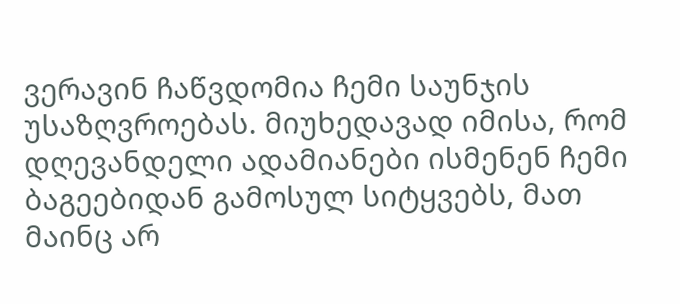ვერავინ ჩაწვდომია ჩემი საუნჯის უსაზღვროებას. მიუხედავად იმისა, რომ დღევანდელი ადამიანები ისმენენ ჩემი ბაგეებიდან გამოსულ სიტყვებს, მათ მაინც არ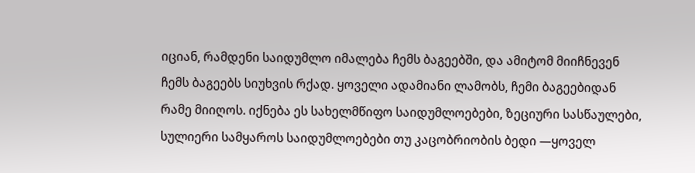იციან, რამდენი საიდუმლო იმალება ჩემს ბაგეებში, და ამიტომ მიიჩნევენ ჩემს ბაგეებს სიუხვის რქად. ყოველი ადამიანი ლამობს, ჩემი ბაგეებიდან რამე მიიღოს. იქნება ეს სახელმწიფო საიდუმლოებები, ზეციური სასწაულები, სულიერი სამყაროს საიდუმლოებები თუ კაცობრიობის ბედი —ყოველ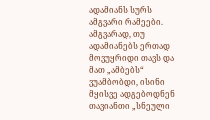ადამიანს სურს ამგვარი რამეები. ამგვარად, თუ ადამიანებს ერთად მოვუყრიდი თავს და მათ „ამბებს“ ვუამბობდი, ისინი მყისვე ადგებოდნენ თავიანთი „სნეული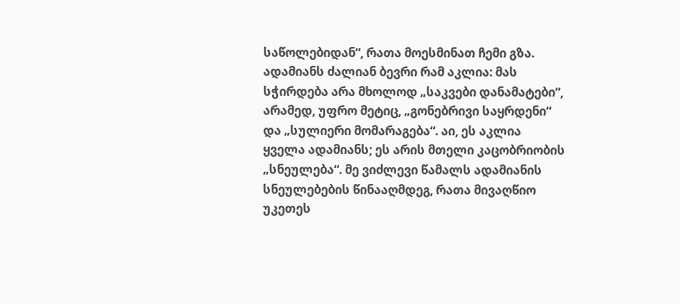საწოლებიდან“, რათა მოესმინათ ჩემი გზა. ადამიანს ძალიან ბევრი რამ აკლია: მას სჭირდება არა მხოლოდ „საკვები დანამატები“, არამედ, უფრო მეტიც, „გონებრივი საყრდენი“ და „სულიერი მომარაგება“. აი, ეს აკლია ყველა ადამიანს; ეს არის მთელი კაცობრიობის „სნეულება“. მე ვიძლევი წამალს ადამიანის სნეულებების წინააღმდეგ, რათა მივაღწიო უკეთეს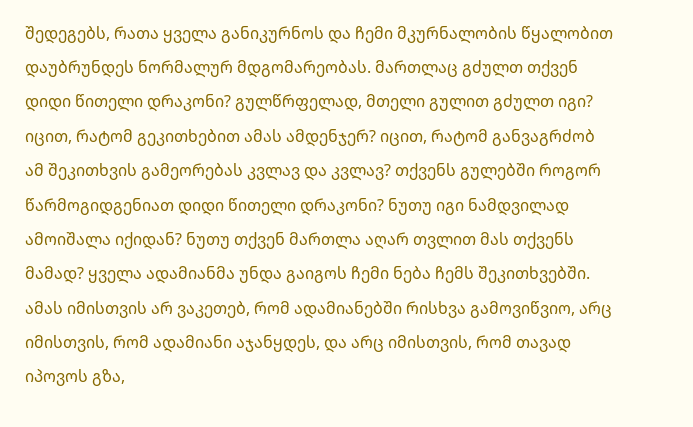შედეგებს, რათა ყველა განიკურნოს და ჩემი მკურნალობის წყალობით დაუბრუნდეს ნორმალურ მდგომარეობას. მართლაც გძულთ თქვენ დიდი წითელი დრაკონი? გულწრფელად, მთელი გულით გძულთ იგი? იცით, რატომ გეკითხებით ამას ამდენჯერ? იცით, რატომ განვაგრძობ ამ შეკითხვის გამეორებას კვლავ და კვლავ? თქვენს გულებში როგორ წარმოგიდგენიათ დიდი წითელი დრაკონი? ნუთუ იგი ნამდვილად ამოიშალა იქიდან? ნუთუ თქვენ მართლა აღარ თვლით მას თქვენს მამად? ყველა ადამიანმა უნდა გაიგოს ჩემი ნება ჩემს შეკითხვებში. ამას იმისთვის არ ვაკეთებ, რომ ადამიანებში რისხვა გამოვიწვიო, არც იმისთვის, რომ ადამიანი აჯანყდეს, და არც იმისთვის, რომ თავად იპოვოს გზა,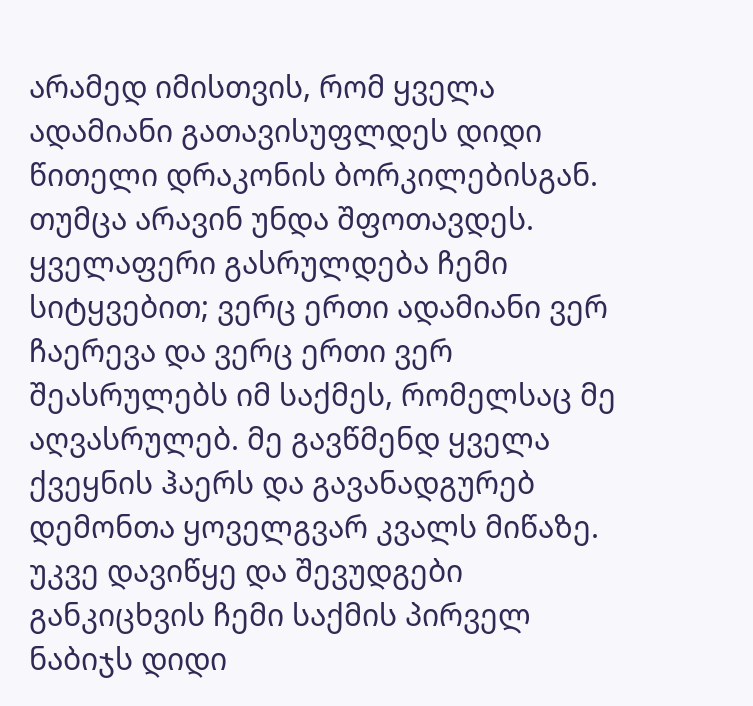არამედ იმისთვის, რომ ყველა ადამიანი გათავისუფლდეს დიდი წითელი დრაკონის ბორკილებისგან. თუმცა არავინ უნდა შფოთავდეს. ყველაფერი გასრულდება ჩემი სიტყვებით; ვერც ერთი ადამიანი ვერ ჩაერევა და ვერც ერთი ვერ შეასრულებს იმ საქმეს, რომელსაც მე აღვასრულებ. მე გავწმენდ ყველა ქვეყნის ჰაერს და გავანადგურებ დემონთა ყოველგვარ კვალს მიწაზე. უკვე დავიწყე და შევუდგები განკიცხვის ჩემი საქმის პირველ ნაბიჯს დიდი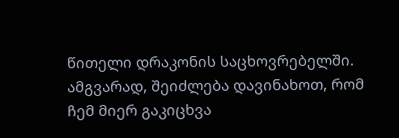წითელი დრაკონის საცხოვრებელში. ამგვარად, შეიძლება დავინახოთ, რომ ჩემ მიერ გაკიცხვა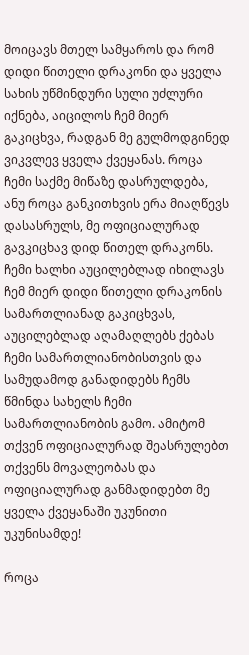მოიცავს მთელ სამყაროს და რომ დიდი წითელი დრაკონი და ყველა სახის უწმინდური სული უძლური იქნება, აიცილოს ჩემ მიერ გაკიცხვა, რადგან მე გულმოდგინედ ვიკვლევ ყველა ქვეყანას. როცა ჩემი საქმე მიწაზე დასრულდება, ანუ როცა განკითხვის ერა მიაღწევს დასასრულს, მე ოფიციალურად გავკიცხავ დიდ წითელ დრაკონს. ჩემი ხალხი აუცილებლად იხილავს ჩემ მიერ დიდი წითელი დრაკონის სამართლიანად გაკიცხვას, აუცილებლად აღამაღლებს ქებას ჩემი სამართლიანობისთვის და სამუდამოდ განადიდებს ჩემს წმინდა სახელს ჩემი სამართლიანობის გამო. ამიტომ თქვენ ოფიციალურად შეასრულებთ თქვენს მოვალეობას და ოფიციალურად განმადიდებთ მე ყველა ქვეყანაში უკუნითი უკუნისამდე!

როცა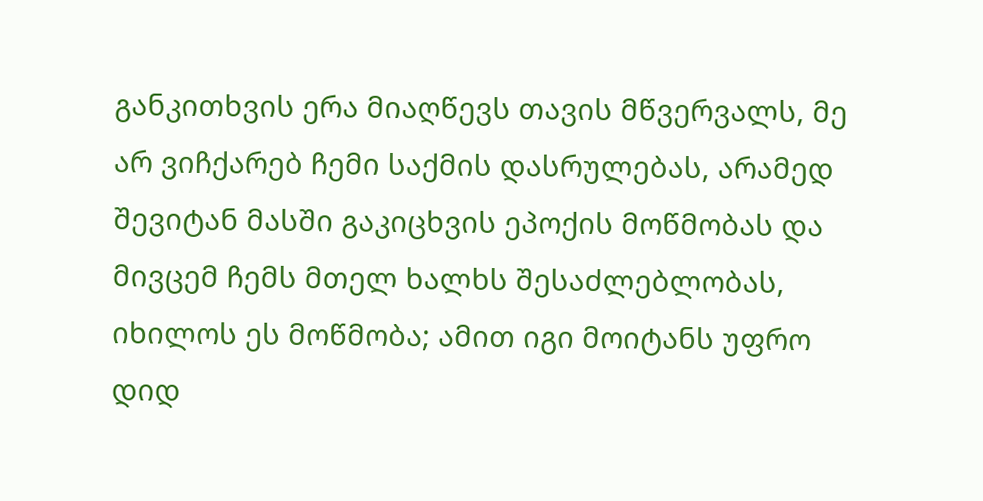განკითხვის ერა მიაღწევს თავის მწვერვალს, მე არ ვიჩქარებ ჩემი საქმის დასრულებას, არამედ შევიტან მასში გაკიცხვის ეპოქის მოწმობას და მივცემ ჩემს მთელ ხალხს შესაძლებლობას, იხილოს ეს მოწმობა; ამით იგი მოიტანს უფრო დიდ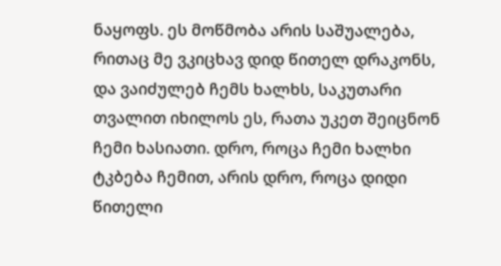ნაყოფს. ეს მოწმობა არის საშუალება, რითაც მე ვკიცხავ დიდ წითელ დრაკონს, და ვაიძულებ ჩემს ხალხს, საკუთარი თვალით იხილოს ეს, რათა უკეთ შეიცნონ ჩემი ხასიათი. დრო, როცა ჩემი ხალხი ტკბება ჩემით, არის დრო, როცა დიდი წითელი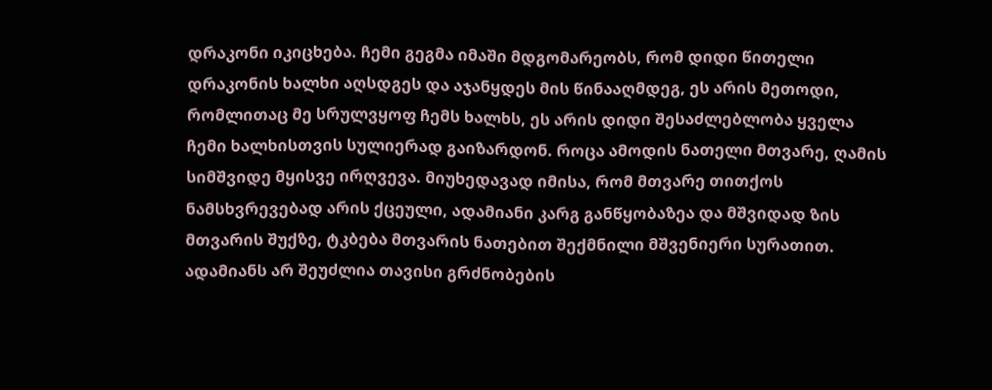დრაკონი იკიცხება. ჩემი გეგმა იმაში მდგომარეობს, რომ დიდი წითელი დრაკონის ხალხი აღსდგეს და აჯანყდეს მის წინააღმდეგ, ეს არის მეთოდი, რომლითაც მე სრულვყოფ ჩემს ხალხს, ეს არის დიდი შესაძლებლობა ყველა ჩემი ხალხისთვის სულიერად გაიზარდონ. როცა ამოდის ნათელი მთვარე, ღამის სიმშვიდე მყისვე ირღვევა. მიუხედავად იმისა, რომ მთვარე თითქოს ნამსხვრევებად არის ქცეული, ადამიანი კარგ განწყობაზეა და მშვიდად ზის მთვარის შუქზე, ტკბება მთვარის ნათებით შექმნილი მშვენიერი სურათით. ადამიანს არ შეუძლია თავისი გრძნობების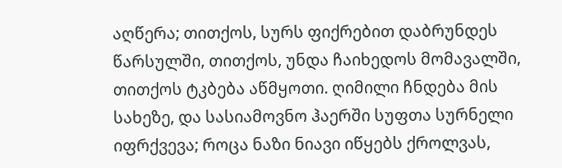აღწერა; თითქოს, სურს ფიქრებით დაბრუნდეს წარსულში, თითქოს, უნდა ჩაიხედოს მომავალში, თითქოს ტკბება აწმყოთი. ღიმილი ჩნდება მის სახეზე, და სასიამოვნო ჰაერში სუფთა სურნელი იფრქვევა; როცა ნაზი ნიავი იწყებს ქროლვას,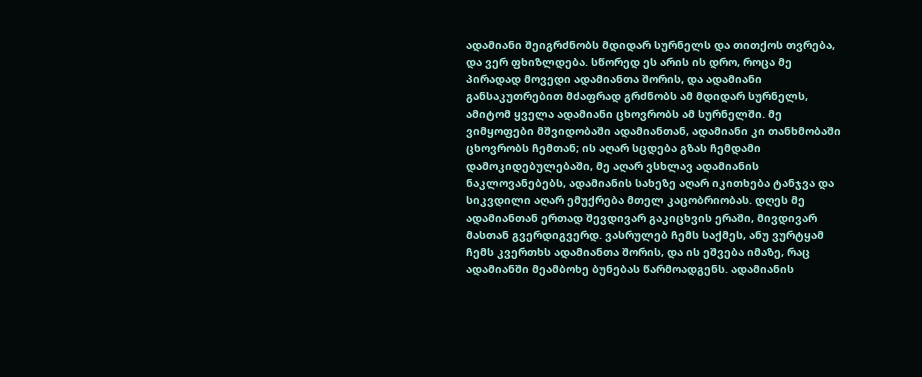ადამიანი შეიგრძნობს მდიდარ სურნელს და თითქოს თვრება, და ვერ ფხიზლდება. სწორედ ეს არის ის დრო, როცა მე პირადად მოვედი ადამიანთა შორის, და ადამიანი განსაკუთრებით მძაფრად გრძნობს ამ მდიდარ სურნელს, ამიტომ ყველა ადამიანი ცხოვრობს ამ სურნელში. მე ვიმყოფები მშვიდობაში ადამიანთან, ადამიანი კი თანხმობაში ცხოვრობს ჩემთან; ის აღარ სცდება გზას ჩემდამი დამოკიდებულებაში, მე აღარ ვსხლავ ადამიანის ნაკლოვანებებს, ადამიანის სახეზე აღარ იკითხება ტანჯვა და სიკვდილი აღარ ემუქრება მთელ კაცობრიობას. დღეს მე ადამიანთან ერთად შევდივარ გაკიცხვის ერაში, მივდივარ მასთან გვერდიგვერდ. ვასრულებ ჩემს საქმეს, ანუ ვურტყამ ჩემს კვერთხს ადამიანთა შორის, და ის ეშვება იმაზე, რაც ადამიანში მეამბოხე ბუნებას წარმოადგენს. ადამიანის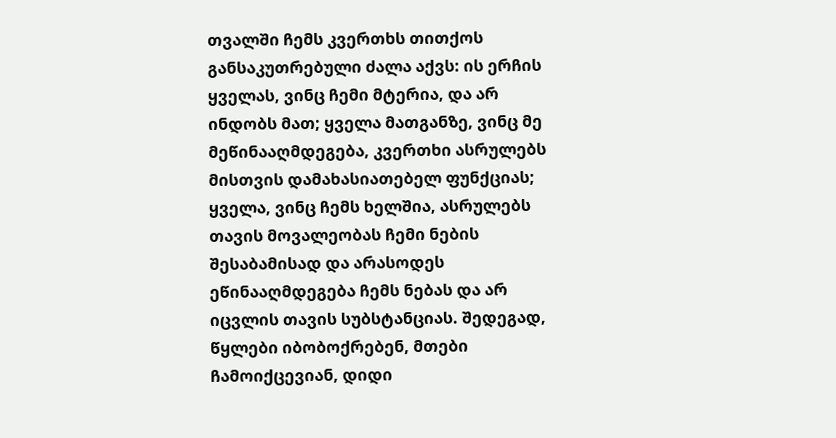თვალში ჩემს კვერთხს თითქოს განსაკუთრებული ძალა აქვს: ის ერჩის ყველას, ვინც ჩემი მტერია, და არ ინდობს მათ; ყველა მათგანზე, ვინც მე მეწინააღმდეგება, კვერთხი ასრულებს მისთვის დამახასიათებელ ფუნქციას; ყველა, ვინც ჩემს ხელშია, ასრულებს თავის მოვალეობას ჩემი ნების შესაბამისად და არასოდეს ეწინააღმდეგება ჩემს ნებას და არ იცვლის თავის სუბსტანციას. შედეგად, წყლები იბობოქრებენ, მთები ჩამოიქცევიან, დიდი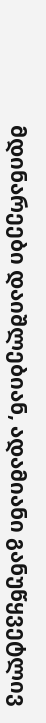მდინარეები დაიშლებიან, ადამიანი განუწყვეტლივ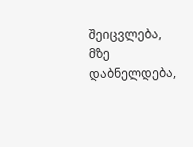შეიცვლება, მზე დაბნელდება,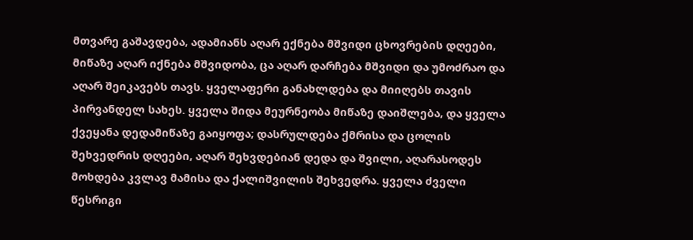მთვარე გაშავდება, ადამიანს აღარ ექნება მშვიდი ცხოვრების დღეები, მიწაზე აღარ იქნება მშვიდობა, ცა აღარ დარჩება მშვიდი და უმოძრაო და აღარ შეიკავებს თავს. ყველაფერი განახლდება და მიიღებს თავის პირვანდელ სახეს. ყველა შიდა მეურნეობა მიწაზე დაიშლება, და ყველა ქვეყანა დედამიწაზე გაიყოფა; დასრულდება ქმრისა და ცოლის შეხვედრის დღეები, აღარ შეხვდებიან დედა და შვილი, აღარასოდეს მოხდება კვლავ მამისა და ქალიშვილის შეხვედრა. ყველა ძველი წესრიგი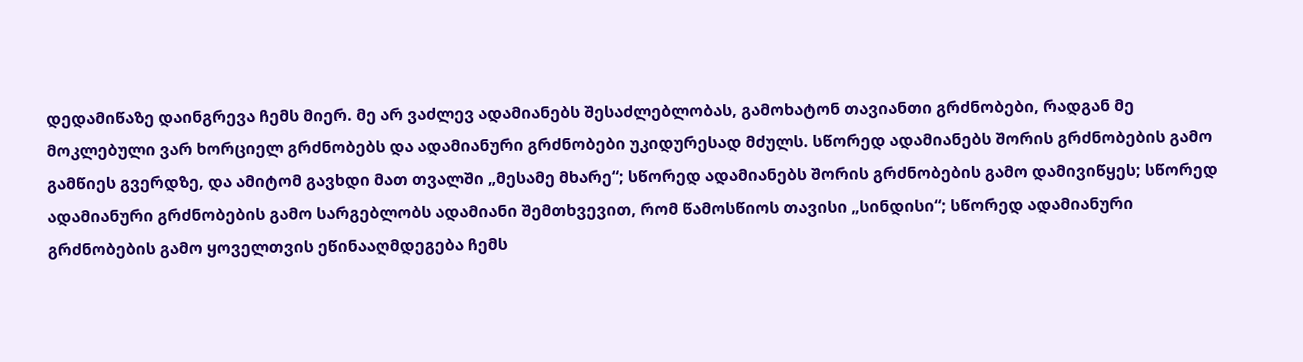დედამიწაზე დაინგრევა ჩემს მიერ. მე არ ვაძლევ ადამიანებს შესაძლებლობას, გამოხატონ თავიანთი გრძნობები, რადგან მე მოკლებული ვარ ხორციელ გრძნობებს და ადამიანური გრძნობები უკიდურესად მძულს. სწორედ ადამიანებს შორის გრძნობების გამო გამწიეს გვერდზე, და ამიტომ გავხდი მათ თვალში „მესამე მხარე“; სწორედ ადამიანებს შორის გრძნობების გამო დამივიწყეს; სწორედ ადამიანური გრძნობების გამო სარგებლობს ადამიანი შემთხვევით, რომ წამოსწიოს თავისი „სინდისი“; სწორედ ადამიანური გრძნობების გამო ყოველთვის ეწინააღმდეგება ჩემს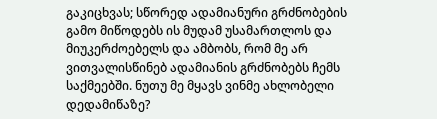გაკიცხვას; სწორედ ადამიანური გრძნობების გამო მიწოდებს ის მუდამ უსამართლოს და მიუკერძოებელს და ამბობს, რომ მე არ ვითვალისწინებ ადამიანის გრძნობებს ჩემს საქმეებში. ნუთუ მე მყავს ვინმე ახლობელი დედამიწაზე?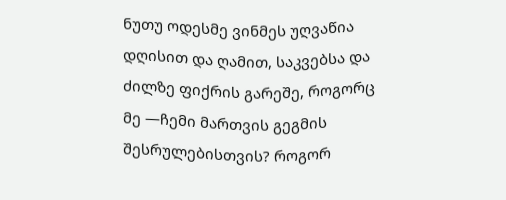ნუთუ ოდესმე ვინმეს უღვაწია დღისით და ღამით, საკვებსა და ძილზე ფიქრის გარეშე, როგორც მე —ჩემი მართვის გეგმის შესრულებისთვის? როგორ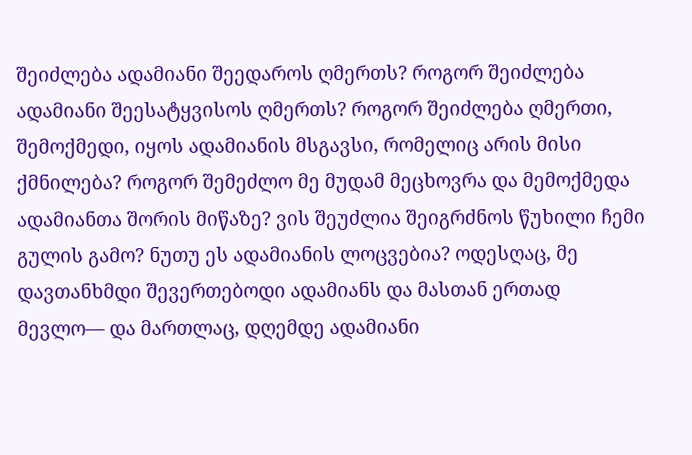შეიძლება ადამიანი შეედაროს ღმერთს? როგორ შეიძლება ადამიანი შეესატყვისოს ღმერთს? როგორ შეიძლება ღმერთი, შემოქმედი, იყოს ადამიანის მსგავსი, რომელიც არის მისი ქმნილება? როგორ შემეძლო მე მუდამ მეცხოვრა და მემოქმედა ადამიანთა შორის მიწაზე? ვის შეუძლია შეიგრძნოს წუხილი ჩემი გულის გამო? ნუთუ ეს ადამიანის ლოცვებია? ოდესღაც, მე დავთანხმდი შევერთებოდი ადამიანს და მასთან ერთად მევლო— და მართლაც, დღემდე ადამიანი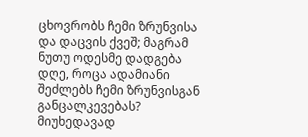ცხოვრობს ჩემი ზრუნვისა და დაცვის ქვეშ; მაგრამ ნუთუ ოდესმე დადგება დღე, როცა ადამიანი შეძლებს ჩემი ზრუნვისგან განცალკევებას? მიუხედავად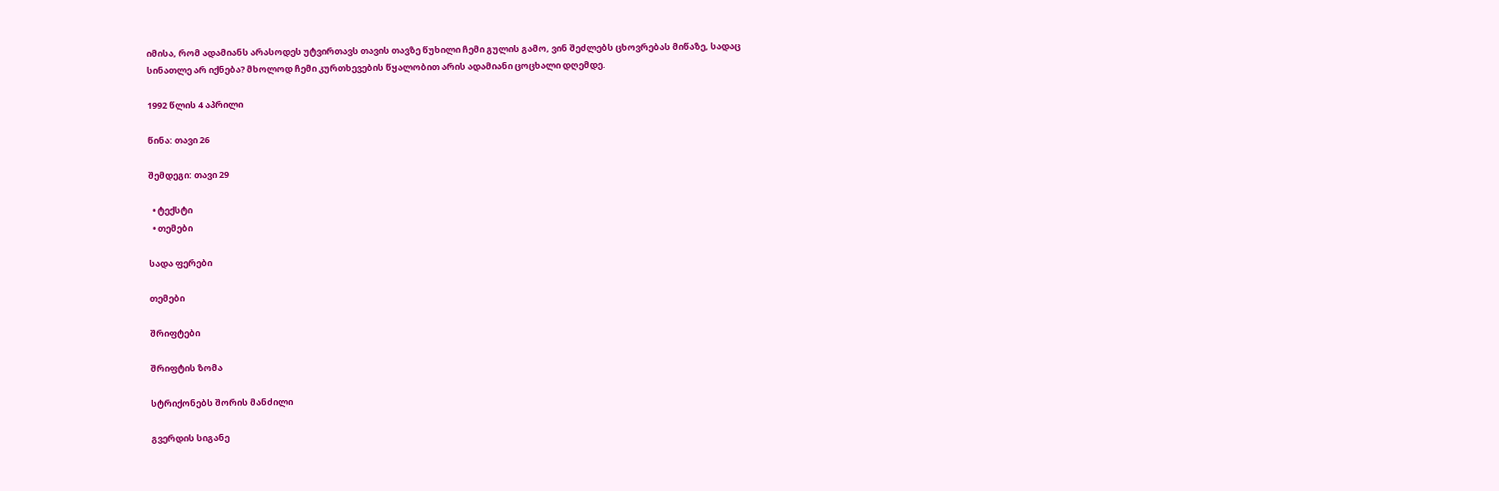იმისა, რომ ადამიანს არასოდეს უტვირთავს თავის თავზე წუხილი ჩემი გულის გამო, ვინ შეძლებს ცხოვრებას მიწაზე, სადაც სინათლე არ იქნება? მხოლოდ ჩემი კურთხევების წყალობით არის ადამიანი ცოცხალი დღემდე.

1992 წლის 4 აპრილი

წინა: თავი 26

შემდეგი: თავი 29

  • ტექსტი
  • თემები

სადა ფერები

თემები

შრიფტები

შრიფტის ზომა

სტრიქონებს შორის მანძილი

გვერდის სიგანე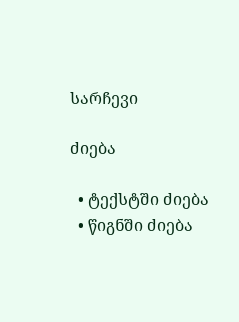სარჩევი

ძიება

  • ტექსტში ძიება
  • წიგნში ძიება